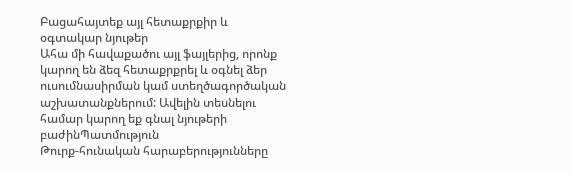Բացահայտեք այլ հետաքրքիր և օգտակար նյութեր
Ահա մի հավաքածու այլ ֆայլերից, որոնք կարող են ձեզ հետաքրքրել և օգնել ձեր ուսումնասիրման կամ ստեղծագործական աշխատանքներում: Ավելին տեսնելու համար կարող եք գնալ նյութերի բաժինՊատմություն
Թուրք-հունական հարաբերությունները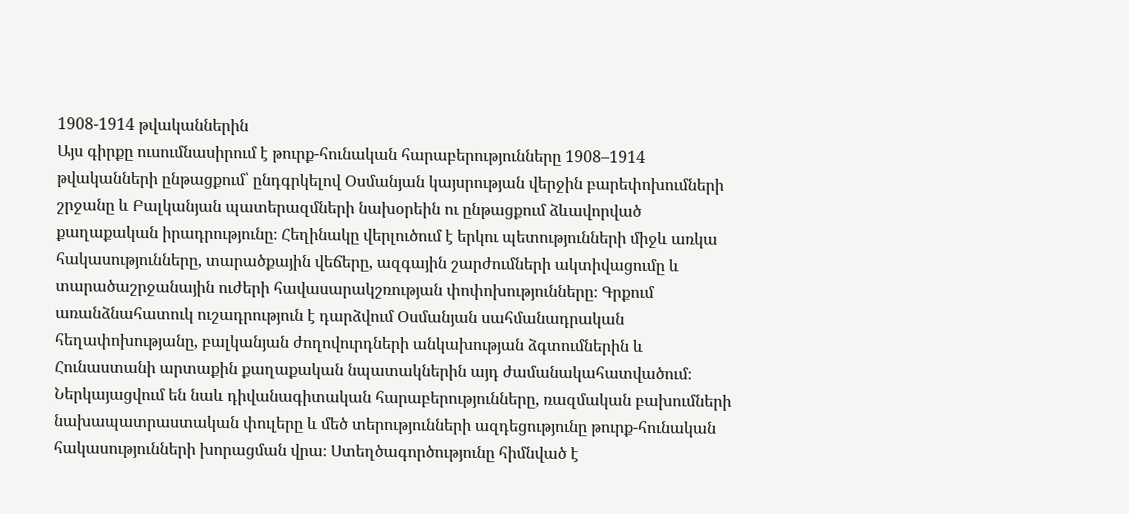1908-1914 թվականներին
Այս գիրքը ուսումնասիրում է թուրք-հունական հարաբերությունները 1908–1914 թվականների ընթացքում՝ ընդգրկելով Օսմանյան կայսրության վերջին բարեփոխումների շրջանը և Բալկանյան պատերազմների նախօրեին ու ընթացքում ձևավորված քաղաքական իրադրությունը։ Հեղինակը վերլուծում է երկու պետությունների միջև առկա հակասությունները, տարածքային վեճերը, ազգային շարժումների ակտիվացումը և տարածաշրջանային ուժերի հավասարակշռության փոփոխությունները։ Գրքում առանձնահատուկ ուշադրություն է դարձվում Օսմանյան սահմանադրական հեղափոխությանը, բալկանյան ժողովուրդների անկախության ձգտումներին և Հունաստանի արտաքին քաղաքական նպատակներին այդ ժամանակահատվածում։ Ներկայացվում են նաև դիվանագիտական հարաբերությունները, ռազմական բախումների նախապատրաստական փուլերը և մեծ տերությունների ազդեցությունը թուրք-հունական հակասությունների խորացման վրա։ Ստեղծագործությունը հիմնված է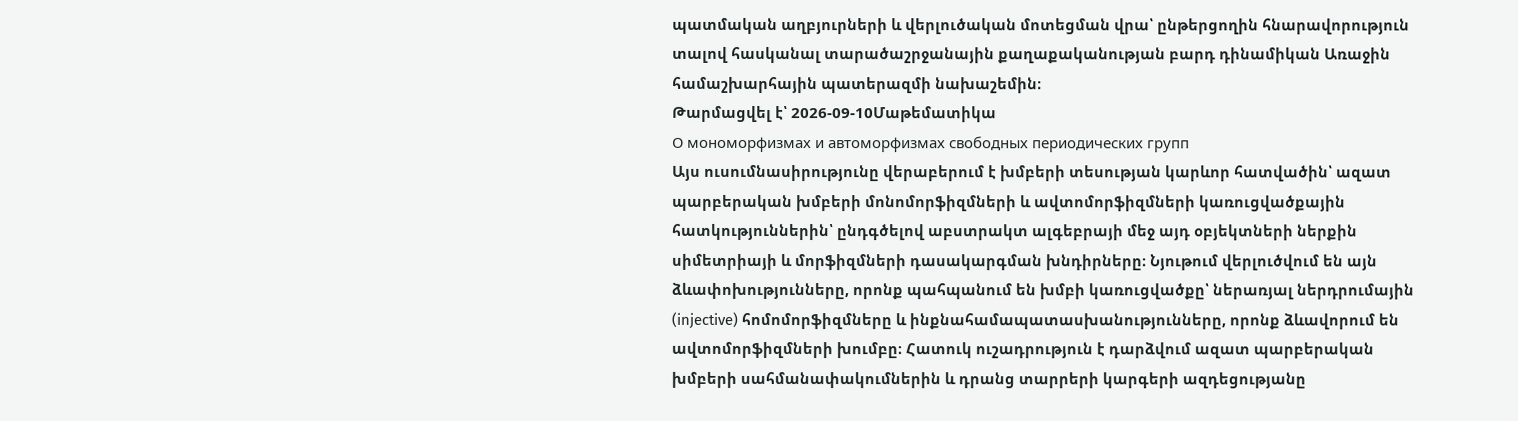պատմական աղբյուրների և վերլուծական մոտեցման վրա՝ ընթերցողին հնարավորություն տալով հասկանալ տարածաշրջանային քաղաքականության բարդ դինամիկան Առաջին համաշխարհային պատերազմի նախաշեմին։
Թարմացվել է՝ 2026-09-10Մաթեմատիկա
О мономорфизмах и автоморфизмах свободных периодических групп
Այս ուսումնասիրությունը վերաբերում է խմբերի տեսության կարևոր հատվածին՝ ազատ պարբերական խմբերի մոնոմորֆիզմների և ավտոմորֆիզմների կառուցվածքային հատկություններին՝ ընդգծելով աբստրակտ ալգեբրայի մեջ այդ օբյեկտների ներքին սիմետրիայի և մորֆիզմների դասակարգման խնդիրները։ Նյութում վերլուծվում են այն ձևափոխությունները, որոնք պահպանում են խմբի կառուցվածքը՝ ներառյալ ներդրումային (injective) հոմոմորֆիզմները և ինքնահամապատասխանությունները, որոնք ձևավորում են ավտոմորֆիզմների խումբը։ Հատուկ ուշադրություն է դարձվում ազատ պարբերական խմբերի սահմանափակումներին և դրանց տարրերի կարգերի ազդեցությանը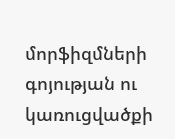մորֆիզմների գոյության ու կառուցվածքի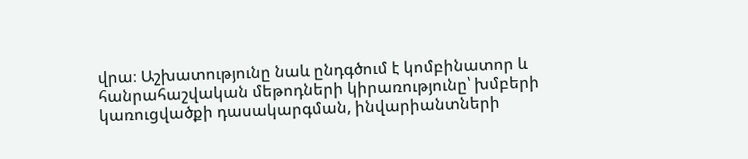վրա։ Աշխատությունը նաև ընդգծում է կոմբինատոր և հանրահաշվական մեթոդների կիրառությունը՝ խմբերի կառուցվածքի դասակարգման, ինվարիանտների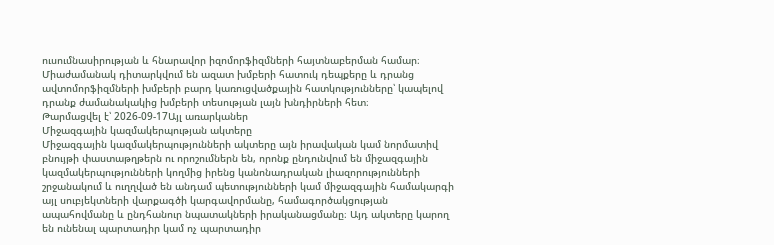ուսումնասիրության և հնարավոր իզոմորֆիզմների հայտնաբերման համար։ Միաժամանակ դիտարկվում են ազատ խմբերի հատուկ դեպքերը և դրանց ավտոմորֆիզմների խմբերի բարդ կառուցվածքային հատկությունները՝ կապելով դրանք ժամանակակից խմբերի տեսության լայն խնդիրների հետ։
Թարմացվել է՝ 2026-09-17Այլ առարկաներ
Միջազգային կազմակերպության ակտերը
Միջազգային կազմակերպությունների ակտերը այն իրավական կամ նորմատիվ բնույթի փաստաթղթերն ու որոշումներն են, որոնք ընդունվում են միջազգային կազմակերպությունների կողմից իրենց կանոնադրական լիազորությունների շրջանակում և ուղղված են անդամ պետությունների կամ միջազգային համակարգի այլ սուբյեկտների վարքագծի կարգավորմանը, համագործակցության ապահովմանը և ընդհանուր նպատակների իրականացմանը։ Այդ ակտերը կարող են ունենալ պարտադիր կամ ոչ պարտադիր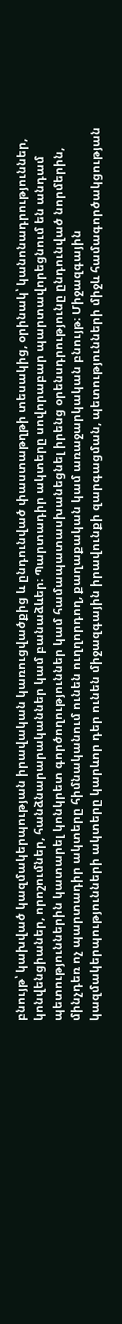բնույթ՝ կախված կազմակերպության իրավական կառուցվածքից և ընդունված փաստաթղթի տեսակից, օրինակ՝ կանոնադրություններ, կոնվենցիաներ, որոշումներ, հանձնարարականներ կամ բանաձևեր։ Պարտադիր ակտերը սովորաբար պարտավորեցնում են անդամ պետություններին կատարել կոնկրետ գործողություններ կամ համապատասխանեցնել իրենց օրենսդրությունը ընդունված նորմերին, մինչդեռ ոչ պարտադիր ակտերը հիմնականում ունեն ուղղորդող, քաղաքական կամ առաջարկական բնույթ։ Միջազգային կազմակերպությունների ակտերը կարևոր դեր ունեն միջազգային իրավունքի զարգացման, պետությունների միջև համագործակցության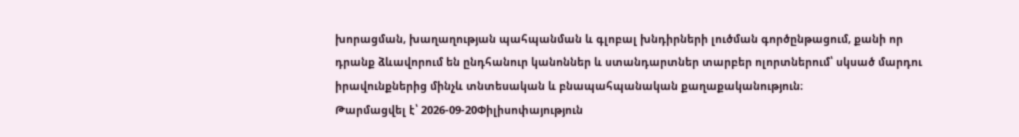խորացման, խաղաղության պահպանման և գլոբալ խնդիրների լուծման գործընթացում, քանի որ դրանք ձևավորում են ընդհանուր կանոններ և ստանդարտներ տարբեր ոլորտներում՝ սկսած մարդու իրավունքներից մինչև տնտեսական և բնապահպանական քաղաքականություն։
Թարմացվել է՝ 2026-09-20Փիլիսոփայություն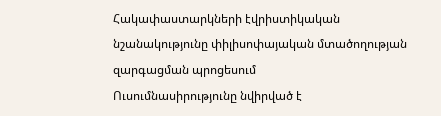Հակափաստարկների էվրիստիկական նշանակությունը փիլիսոփայական մտածողության զարգացման պրոցեսում
Ուսումնասիրությունը նվիրված է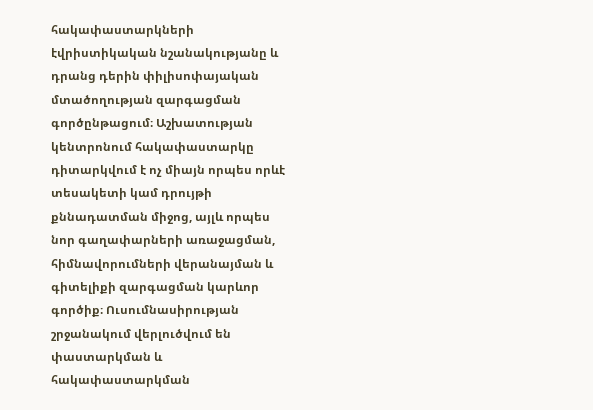հակափաստարկների էվրիստիկական նշանակությանը և դրանց դերին փիլիսոփայական մտածողության զարգացման գործընթացում։ Աշխատության կենտրոնում հակափաստարկը դիտարկվում է ոչ միայն որպես որևէ տեսակետի կամ դրույթի քննադատման միջոց, այլև որպես նոր գաղափարների առաջացման, հիմնավորումների վերանայման և գիտելիքի զարգացման կարևոր գործիք։ Ուսումնասիրության շրջանակում վերլուծվում են փաստարկման և հակափաստարկման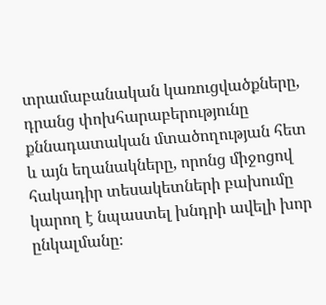տրամաբանական կառուցվածքները, դրանց փոխհարաբերությունը քննադատական մտածողության հետ և այն եղանակները, որոնց միջոցով հակադիր տեսակետների բախումը կարող է նպաստել խնդրի ավելի խոր ընկալմանը։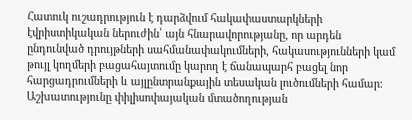Հատուկ ուշադրություն է դարձվում հակափաստարկների էվրիստիկական ներուժին՝ այն հնարավորությանը, որ արդեն ընդունված դրույթների սահմանափակումների, հակասությունների կամ թույլ կողմերի բացահայտումը կարող է ճանապարհ բացել նոր հարցադրումների և այլընտրանքային տեսական լուծումների համար։ Աշխատությունը փիլիսոփայական մտածողության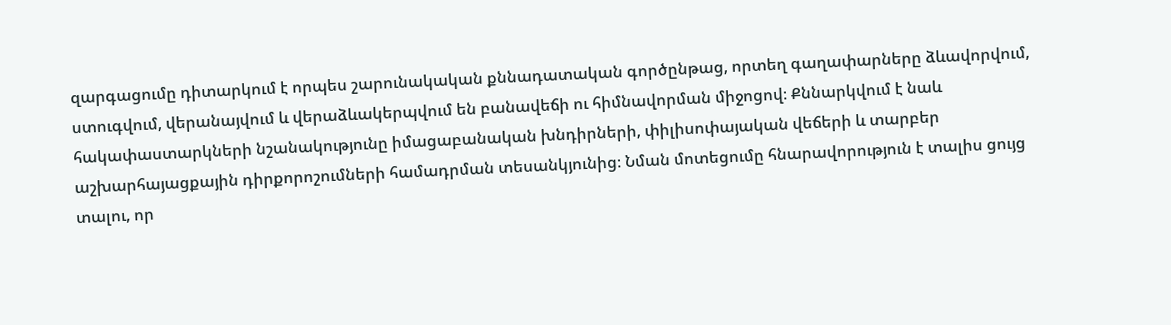զարգացումը դիտարկում է որպես շարունակական քննադատական գործընթաց, որտեղ գաղափարները ձևավորվում, ստուգվում, վերանայվում և վերաձևակերպվում են բանավեճի ու հիմնավորման միջոցով։ Քննարկվում է նաև հակափաստարկների նշանակությունը իմացաբանական խնդիրների, փիլիսոփայական վեճերի և տարբեր աշխարհայացքային դիրքորոշումների համադրման տեսանկյունից։ Նման մոտեցումը հնարավորություն է տալիս ցույց տալու, որ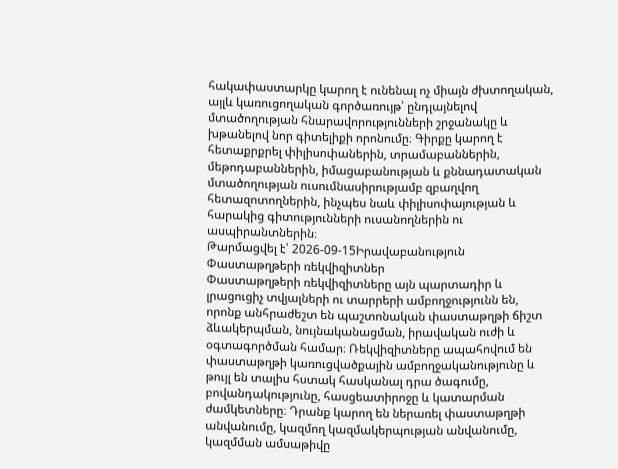հակափաստարկը կարող է ունենալ ոչ միայն ժխտողական, այլև կառուցողական գործառույթ՝ ընդլայնելով մտածողության հնարավորությունների շրջանակը և խթանելով նոր գիտելիքի որոնումը։ Գիրքը կարող է հետաքրքրել փիլիսոփաներին, տրամաբաններին, մեթոդաբաններին, իմացաբանության և քննադատական մտածողության ուսումնասիրությամբ զբաղվող հետազոտողներին, ինչպես նաև փիլիսոփայության և հարակից գիտությունների ուսանողներին ու ասպիրանտներին։
Թարմացվել է՝ 2026-09-15Իրավաբանություն
Փաստաթղթերի ռեկվիզիտներ
Փաստաթղթերի ռեկվիզիտները այն պարտադիր և լրացուցիչ տվյալների ու տարրերի ամբողջությունն են, որոնք անհրաժեշտ են պաշտոնական փաստաթղթի ճիշտ ձևակերպման, նույնականացման, իրավական ուժի և օգտագործման համար։ Ռեկվիզիտները ապահովում են փաստաթղթի կառուցվածքային ամբողջականությունը և թույլ են տալիս հստակ հասկանալ դրա ծագումը, բովանդակությունը, հասցեատիրոջը և կատարման ժամկետները։ Դրանք կարող են ներառել փաստաթղթի անվանումը, կազմող կազմակերպության անվանումը, կազմման ամսաթիվը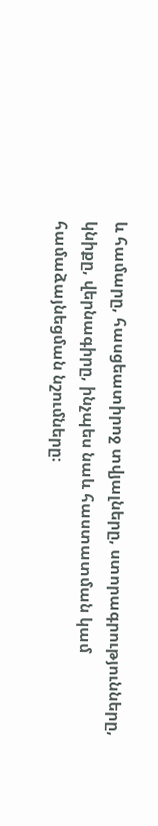և համարը, հասցեատիրոջ տվյալները, ստորագրությունները, կնիքը, վերնագիրը, ինչպես նաև հաստատման կամ համաձայնեցման նշումները։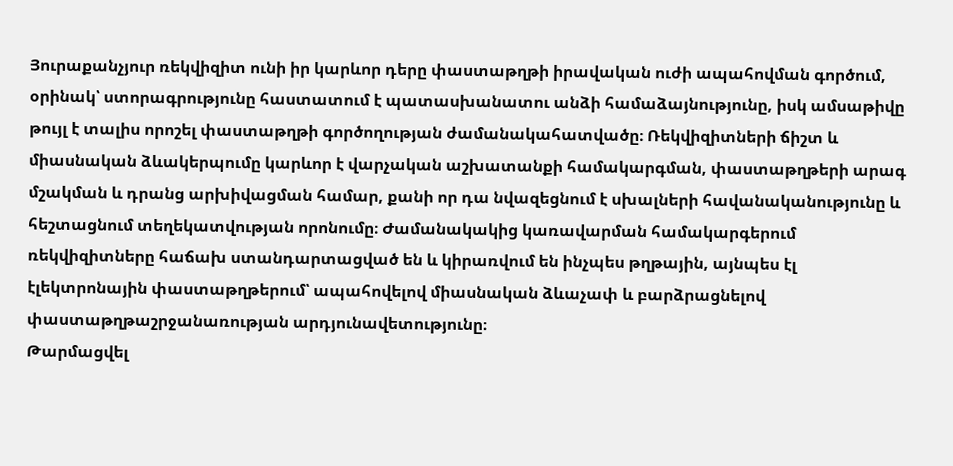Յուրաքանչյուր ռեկվիզիտ ունի իր կարևոր դերը փաստաթղթի իրավական ուժի ապահովման գործում, օրինակ՝ ստորագրությունը հաստատում է պատասխանատու անձի համաձայնությունը, իսկ ամսաթիվը թույլ է տալիս որոշել փաստաթղթի գործողության ժամանակահատվածը։ Ռեկվիզիտների ճիշտ և միասնական ձևակերպումը կարևոր է վարչական աշխատանքի համակարգման, փաստաթղթերի արագ մշակման և դրանց արխիվացման համար, քանի որ դա նվազեցնում է սխալների հավանականությունը և հեշտացնում տեղեկատվության որոնումը։ Ժամանակակից կառավարման համակարգերում ռեկվիզիտները հաճախ ստանդարտացված են և կիրառվում են ինչպես թղթային, այնպես էլ էլեկտրոնային փաստաթղթերում՝ ապահովելով միասնական ձևաչափ և բարձրացնելով փաստաթղթաշրջանառության արդյունավետությունը։
Թարմացվել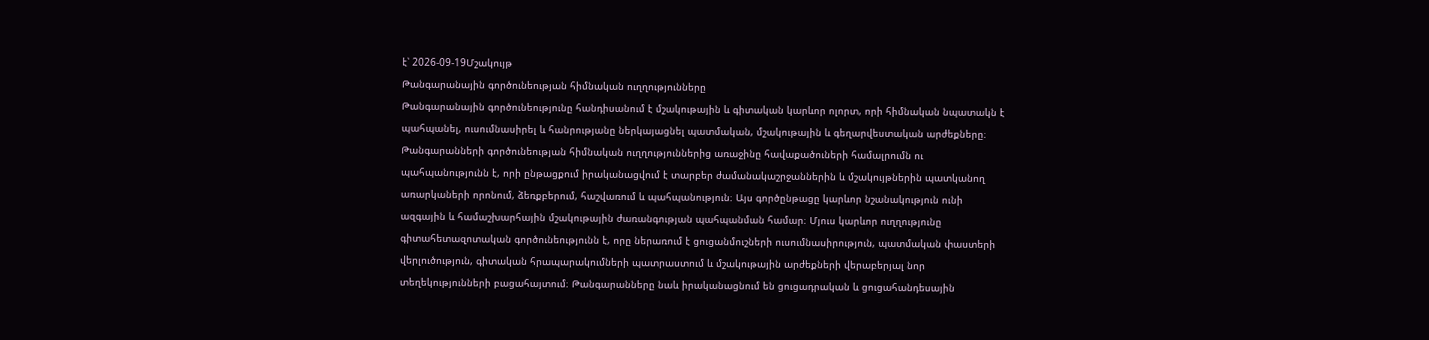է՝ 2026-09-19Մշակույթ
Թանգարանային գործունեության հիմնական ուղղությունները
Թանգարանային գործունեությունը հանդիսանում է մշակութային և գիտական կարևոր ոլորտ, որի հիմնական նպատակն է պահպանել, ուսումնասիրել և հանրությանը ներկայացնել պատմական, մշակութային և գեղարվեստական արժեքները։ Թանգարանների գործունեության հիմնական ուղղություններից առաջինը հավաքածուների համալրումն ու պահպանությունն է, որի ընթացքում իրականացվում է տարբեր ժամանակաշրջաններին և մշակույթներին պատկանող առարկաների որոնում, ձեռքբերում, հաշվառում և պահպանություն։ Այս գործընթացը կարևոր նշանակություն ունի ազգային և համաշխարհային մշակութային ժառանգության պահպանման համար։ Մյուս կարևոր ուղղությունը գիտահետազոտական գործունեությունն է, որը ներառում է ցուցանմուշների ուսումնասիրություն, պատմական փաստերի վերլուծություն, գիտական հրապարակումների պատրաստում և մշակութային արժեքների վերաբերյալ նոր տեղեկությունների բացահայտում։ Թանգարանները նաև իրականացնում են ցուցադրական և ցուցահանդեսային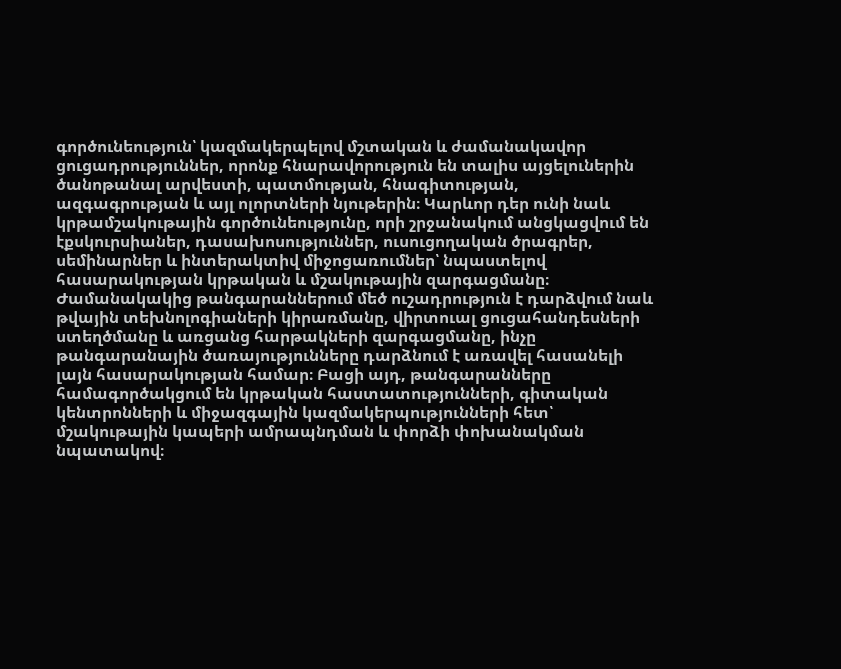գործունեություն՝ կազմակերպելով մշտական և ժամանակավոր ցուցադրություններ, որոնք հնարավորություն են տալիս այցելուներին ծանոթանալ արվեստի, պատմության, հնագիտության, ազգագրության և այլ ոլորտների նյութերին։ Կարևոր դեր ունի նաև կրթամշակութային գործունեությունը, որի շրջանակում անցկացվում են էքսկուրսիաներ, դասախոսություններ, ուսուցողական ծրագրեր, սեմինարներ և ինտերակտիվ միջոցառումներ՝ նպաստելով հասարակության կրթական և մշակութային զարգացմանը։ Ժամանակակից թանգարաններում մեծ ուշադրություն է դարձվում նաև թվային տեխնոլոգիաների կիրառմանը, վիրտուալ ցուցահանդեսների ստեղծմանը և առցանց հարթակների զարգացմանը, ինչը թանգարանային ծառայությունները դարձնում է առավել հասանելի լայն հասարակության համար։ Բացի այդ, թանգարանները համագործակցում են կրթական հաստատությունների, գիտական կենտրոնների և միջազգային կազմակերպությունների հետ՝ մշակութային կապերի ամրապնդման և փորձի փոխանակման նպատակով։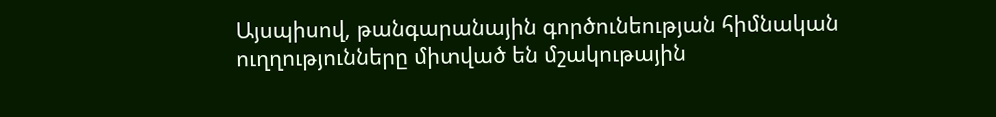Այսպիսով, թանգարանային գործունեության հիմնական ուղղությունները միտված են մշակութային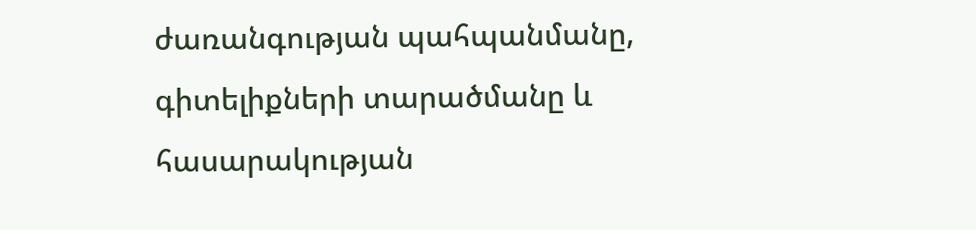ժառանգության պահպանմանը, գիտելիքների տարածմանը և հասարակության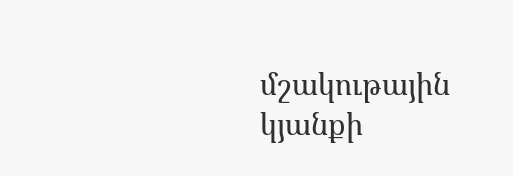մշակութային կյանքի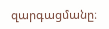զարգացմանը։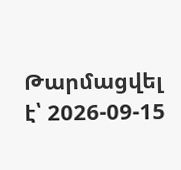Թարմացվել է՝ 2026-09-15